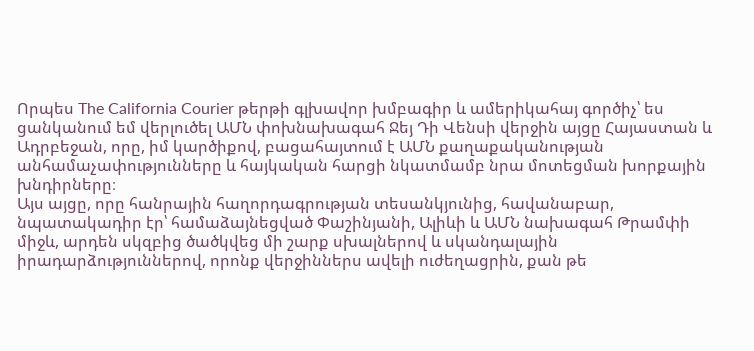Որպես The California Courier թերթի գլխավոր խմբագիր և ամերիկահայ գործիչ՝ ես ցանկանում եմ վերլուծել ԱՄՆ փոխնախագահ Ջեյ Դի Վենսի վերջին այցը Հայաստան և Ադրբեջան, որը, իմ կարծիքով, բացահայտում է ԱՄՆ քաղաքականության անհամաչափությունները և հայկական հարցի նկատմամբ նրա մոտեցման խորքային խնդիրները։
Այս այցը, որը հանրային հաղորդագրության տեսանկյունից, հավանաբար, նպատակադիր էր՝ համաձայնեցված Փաշինյանի, Ալիևի և ԱՄՆ նախագահ Թրամփի միջև, արդեն սկզբից ծածկվեց մի շարք սխալներով և սկանդալային իրադարձություններով, որոնք վերջիններս ավելի ուժեղացրին, քան թե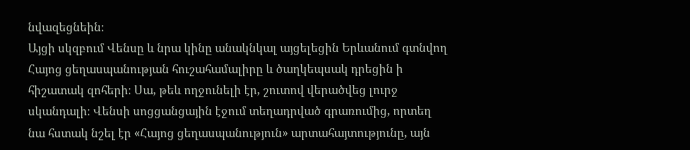նվազեցնեին։
Այցի սկզբում Վենսը և նրա կինը անակնկալ այցելեցին Երևանում գտնվող Հայոց ցեղասպանության հուշահամալիրը և ծաղկեպսակ դրեցին ի հիշատակ զոհերի։ Սա, թեև ողջունելի էր, շուտով վերածվեց լուրջ սկանդալի։ Վենսի սոցցանցային էջում տեղադրված գրառումից, որտեղ նա հստակ նշել էր «Հայոց ցեղասպանություն» արտահայտությունը, այն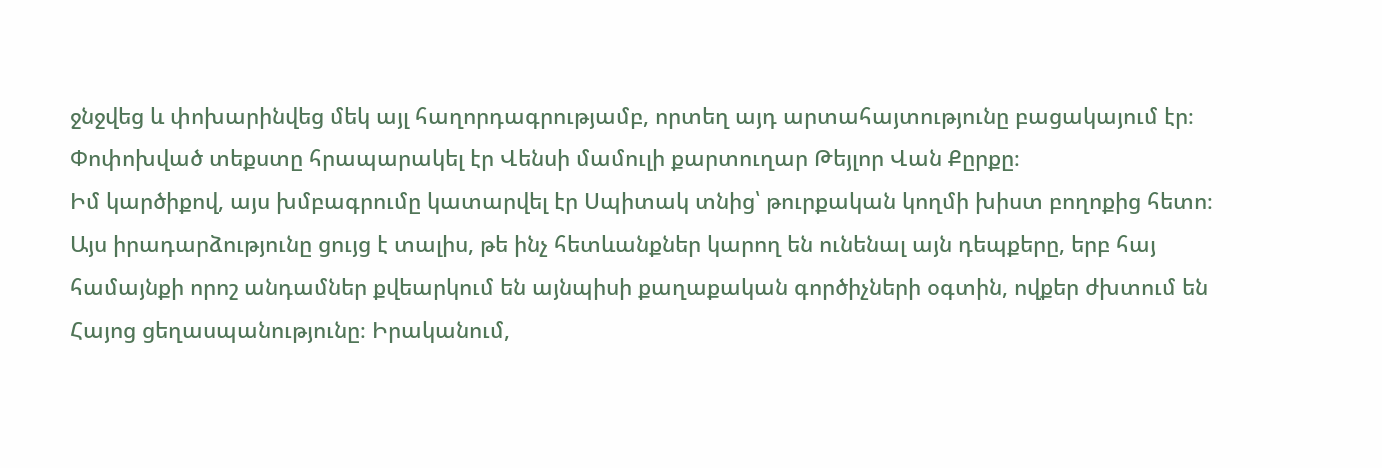ջնջվեց և փոխարինվեց մեկ այլ հաղորդագրությամբ, որտեղ այդ արտահայտությունը բացակայում էր։ Փոփոխված տեքստը հրապարակել էր Վենսի մամուլի քարտուղար Թեյլոր Վան Քըրքը։
Իմ կարծիքով, այս խմբագրումը կատարվել էր Սպիտակ տնից՝ թուրքական կողմի խիստ բողոքից հետո։ Այս իրադարձությունը ցույց է տալիս, թե ինչ հետևանքներ կարող են ունենալ այն դեպքերը, երբ հայ համայնքի որոշ անդամներ քվեարկում են այնպիսի քաղաքական գործիչների օգտին, ովքեր ժխտում են Հայոց ցեղասպանությունը։ Իրականում,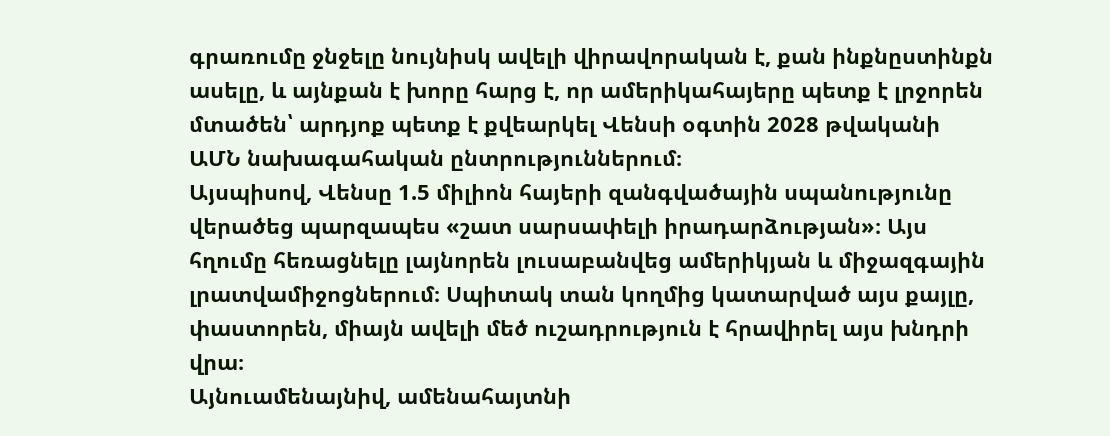գրառումը ջնջելը նույնիսկ ավելի վիրավորական է, քան ինքնըստինքն ասելը, և այնքան է խորը հարց է, որ ամերիկահայերը պետք է լրջորեն մտածեն՝ արդյոք պետք է քվեարկել Վենսի օգտին 2028 թվականի ԱՄՆ նախագահական ընտրություններում։
Այսպիսով, Վենսը 1.5 միլիոն հայերի զանգվածային սպանությունը վերածեց պարզապես «շատ սարսափելի իրադարձության»։ Այս հղումը հեռացնելը լայնորեն լուսաբանվեց ամերիկյան և միջազգային լրատվամիջոցներում։ Սպիտակ տան կողմից կատարված այս քայլը, փաստորեն, միայն ավելի մեծ ուշադրություն է հրավիրել այս խնդրի վրա։
Այնուամենայնիվ, ամենահայտնի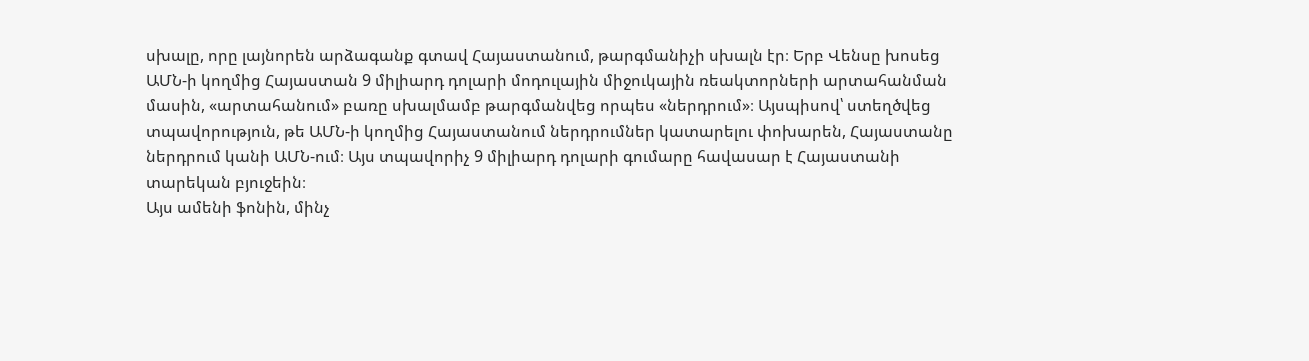սխալը, որը լայնորեն արձագանք գտավ Հայաստանում, թարգմանիչի սխալն էր։ Երբ Վենսը խոսեց ԱՄՆ-ի կողմից Հայաստան 9 միլիարդ դոլարի մոդուլային միջուկային ռեակտորների արտահանման մասին, «արտահանում» բառը սխալմամբ թարգմանվեց որպես «ներդրում»։ Այսպիսով՝ ստեղծվեց տպավորություն, թե ԱՄՆ-ի կողմից Հայաստանում ներդրումներ կատարելու փոխարեն, Հայաստանը ներդրում կանի ԱՄՆ-ում։ Այս տպավորիչ 9 միլիարդ դոլարի գումարը հավասար է Հայաստանի տարեկան բյուջեին։
Այս ամենի ֆոնին, մինչ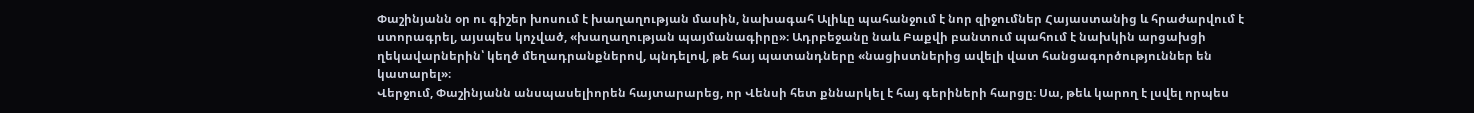Փաշինյանն օր ու գիշեր խոսում է խաղաղության մասին, նախագահ Ալիևը պահանջում է նոր զիջումներ Հայաստանից և հրաժարվում է ստորագրել, այսպես կոչված, «խաղաղության պայմանագիրը»։ Ադրբեջանը նաև Բաքվի բանտում պահում է նախկին արցախցի ղեկավարներին՝ կեղծ մեղադրանքներով, պնդելով, թե հայ պատանդները «նացիստներից ավելի վատ հանցագործություններ են կատարել»։
Վերջում, Փաշինյանն անսպասելիորեն հայտարարեց, որ Վենսի հետ քննարկել է հայ գերիների հարցը։ Սա, թեև կարող է լսվել որպես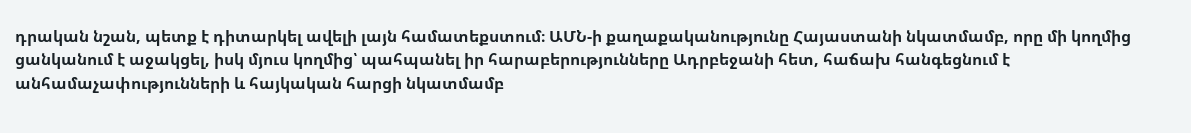դրական նշան, պետք է դիտարկել ավելի լայն համատեքստում։ ԱՄՆ-ի քաղաքականությունը Հայաստանի նկատմամբ, որը մի կողմից ցանկանում է աջակցել, իսկ մյուս կողմից՝ պահպանել իր հարաբերությունները Ադրբեջանի հետ, հաճախ հանգեցնում է անհամաչափությունների և հայկական հարցի նկատմամբ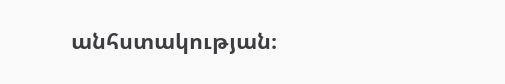անհստակության։